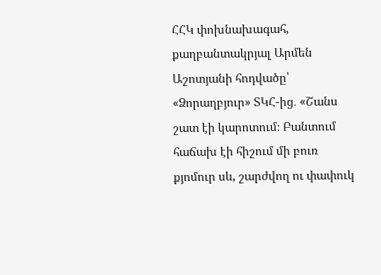ՀՀԿ փոխնախագահ, քաղբանտակրյալ Արմեն Աշոտյանի հոդվածը՝ «Ձորաղբյուր» ՏԿՀ-ից․ «Շանս շատ էի կարոտում։ Բանտում հաճախ էի հիշում մի բուռ քյոմուր սև, շարժվող ու փափուկ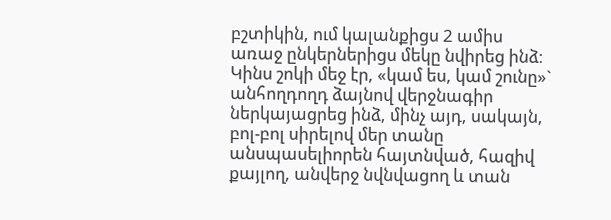բշտիկին, ում կալանքիցս 2 ամիս առաջ ընկերներիցս մեկը նվիրեց ինձ։ Կինս շոկի մեջ էր, «կամ ես, կամ շունը»` անհողդողդ ձայնով վերջնագիր ներկայացրեց ինձ, մինչ այդ, սակայն, բոլ-բոլ սիրելով մեր տանը անսպասելիորեն հայտնված, հազիվ քայլող, անվերջ նվնվացող և տան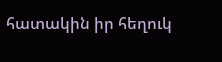հատակին իր հեղուկ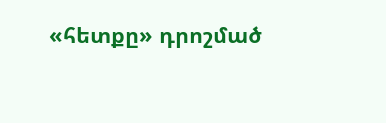«հետքը» դրոշմած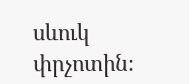սևուկ փրչոտին։